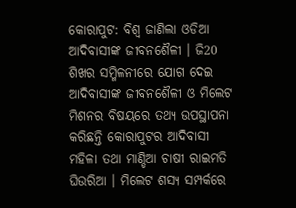କୋରାପୁଟ: ବିଶ୍ବ ଜାଣିଲା ଓଡିଆ ଆଦିବାସୀଙ୍କ ଜୀବନଶୈଳୀ । ଜି20 ଶିଖର ସମ୍ମିଳନୀରେ ଯୋଗ ଦେଇ ଆଦିବାସୀଙ୍କ ଜୀବନଶୈଳୀ ଓ ମିଲେଟ ମିଶନର ବିଷୟରେ ତଥ୍ୟ ଉପସ୍ଥାପନା କରିଛନ୍ତି କୋରାପୁଟର ଆଦିବାସୀ ମହିଳା ତଥା ମାଣ୍ଡିଆ ଚାଷୀ ରାଇମତି ଘିଉରିଆ । ମିଲେଟ ଶସ୍ୟ ସମ୍ପର୍କରେ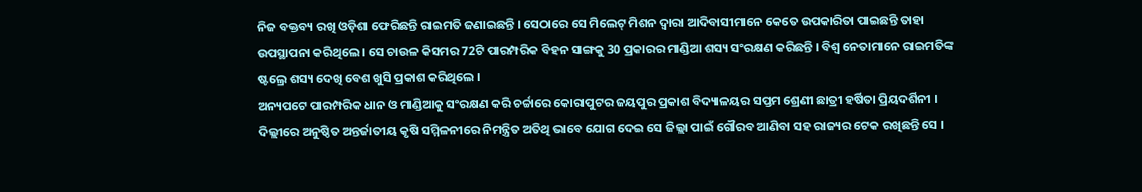ନିଜ ବକ୍ତବ୍ୟ ରଖି ଓଡ଼ିଶା ଫେରିଛନ୍ତି ରାଇମତି ଜଣାଇଛନ୍ତି । ସେଠାରେ ସେ ମିଲେଟ୍ ମିଶନ ଦ୍ବାରା ଆଦିବାସୀମାନେ କେତେ ଉପକାରିତା ପାଇଛନ୍ତି ତାହା ଉପସ୍ଥାପନା କରିଥିଲେ । ସେ ଚାଉଳ କିସମର 72ଟି ପାରମ୍ପରିକ ବିହନ ସାଙ୍ଗକୁ 30 ପ୍ରକାରର ମାଣ୍ଡିଆ ଶସ୍ୟ ସଂରକ୍ଷଣ କରିଛନ୍ତି । ବିଶ୍ବ ନେତାମାନେ ରାଇମତିଙ୍କ ଷ୍ଟଲ୍ରେ ଶସ୍ୟ ଦେଖି ବେଶ ଖୁସି ପ୍ରକାଶ କରିଥିଲେ ।
ଅନ୍ୟପଟେ ପାରମ୍ପରିକ ଧାନ ଓ ମାଣ୍ଡିଆକୁ ସଂରକ୍ଷଣ କରି ଚର୍ଚ୍ଚାରେ କୋରାପୁଟର ଜୟପୁର ପ୍ରକାଶ ବିଦ୍ୟାଳୟର ସପ୍ତମ ଶ୍ରେଣୀ ଛାତ୍ରୀ ହର୍ଷିତା ପ୍ରିୟଦର୍ଶିନୀ । ଦିଲ୍ଲୀରେ ଅନୁଷ୍ଠିତ ଅନ୍ତର୍ଜାତୀୟ କୃଷି ସମ୍ମିଳନୀରେ ନିମନ୍ତ୍ରିତ ଅତିଥି ଭାବେ ଯୋଗ ଦେଇ ସେ ଜିଲ୍ଲା ପାଇଁ ଗୌରବ ଆଣିବା ସହ ରାଜ୍ୟର ଟେକ ରଖିଛନ୍ତି ସେ ।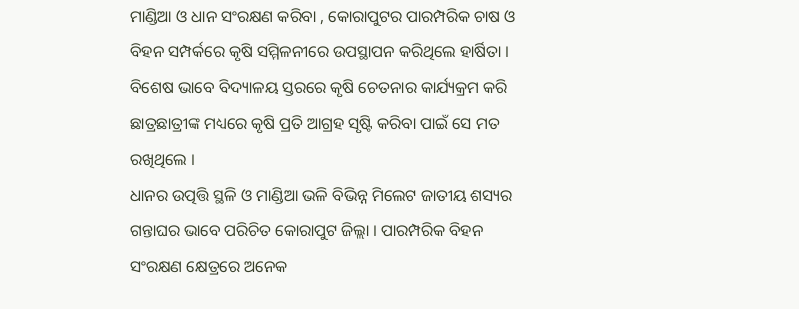ମାଣ୍ଡିଆ ଓ ଧାନ ସଂରକ୍ଷଣ କରିବା , କୋରାପୁଟର ପାରମ୍ପରିକ ଚାଷ ଓ ବିହନ ସମ୍ପର୍କରେ କୃଷି ସମ୍ମିଳନୀରେ ଉପସ୍ଥାପନ କରିଥିଲେ ହାର୍ଷିତା । ବିଶେଷ ଭାବେ ବିଦ୍ୟାଳୟ ସ୍ତରରେ କୃଷି ଚେତନାର କାର୍ଯ୍ୟକ୍ରମ କରି ଛାତ୍ରଛାତ୍ରୀଙ୍କ ମଧ୍ୟରେ କୃଷି ପ୍ରତି ଆଗ୍ରହ ସୃଷ୍ଟି କରିବା ପାଇଁ ସେ ମତ ରଖିଥିଲେ ।
ଧାନର ଉତ୍ପତ୍ତି ସ୍ଥଳି ଓ ମାଣ୍ଡିଆ ଭଳି ବିଭିନ୍ନ ମିଲେଟ ଜାତୀୟ ଶସ୍ୟର ଗନ୍ତାଘର ଭାବେ ପରିଚିତ କୋରାପୁଟ ଜିଲ୍ଲା । ପାରମ୍ପରିକ ବିହନ ସଂରକ୍ଷଣ କ୍ଷେତ୍ରରେ ଅନେକ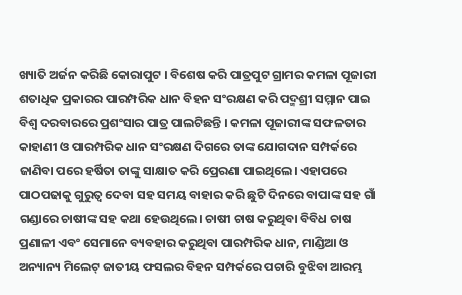ଖ୍ୟାତି ଅର୍ଜନ କରିଛି କୋରାପୁଟ । ବିଶେଷ କରି ପାତ୍ରପୁଟ ଗ୍ରାମର କମଳା ପୂଜାରୀ ଶତାଧିକ ପ୍ରକାରର ପାରମ୍ପରିକ ଧାନ ବିହନ ସଂରକ୍ଷଣ କରି ପଦ୍ମଶ୍ରୀ ସମ୍ମାନ ପାଇ ବିଶ୍ବ ଦରବାରରେ ପ୍ରଶଂସାର ପାତ୍ର ପାଲଟିଛନ୍ତି । କମଳା ପୂଜାରୀଙ୍କ ସଫଳତାର କାହାଣୀ ଓ ପାରମ୍ପରିକ ଧାନ ସଂରକ୍ଷଣ ଦିଗରେ ତାଙ୍କ ଯୋଗଦାନ ସମ୍ପର୍କରେ ଜାଣିବା ପରେ ହର୍ଷିତା ତାଙ୍କୁ ସାକ୍ଷାତ କରି ପ୍ରେରଣା ପାଇଥିଲେ। ଏହାପରେ ପାଠପଢାକୁ ଗୁରୁତ୍ବ ଦେବା ସହ ସମୟ ବାହାର କରି ଛୁଟି ଦିନରେ ବାପାଙ୍କ ସହ ଗାଁ ଗଣ୍ଡାରେ ଚାଷୀଙ୍କ ସହ କଥା ହେଉଥିଲେ। ଚାଷୀ ଚାଷ କରୁଥିବା ବିବିଧ ଚାଷ ପ୍ରଣାଳୀ ଏବଂ ସେମାନେ ବ୍ୟବହାର କରୁଥିବା ପାରମ୍ପରିକ ଧାନ, ମାଣ୍ଡିଆ ଓ ଅନ୍ୟାନ୍ୟ ମିଲେଟ୍ ଜାତୀୟ ଫସଲର ବିହନ ସମ୍ପର୍କରେ ପଚାରି ବୁଝିବା ଆରମ୍ଭ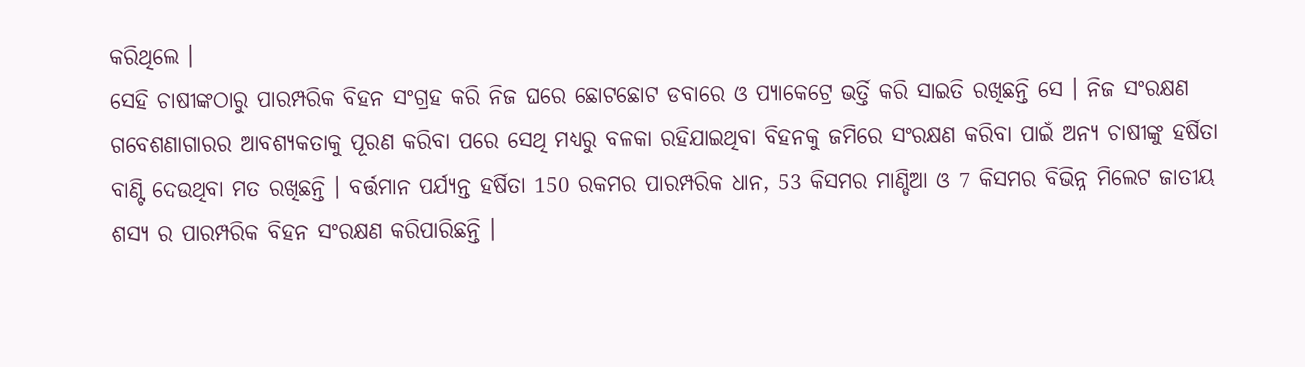କରିଥିଲେ ।
ସେହି ଚାଷୀଙ୍କଠାରୁ ପାରମ୍ପରିକ ବିହନ ସଂଗ୍ରହ କରି ନିଜ ଘରେ ଛୋଟଛୋଟ ଡବାରେ ଓ ପ୍ୟାକେଟ୍ରେ ଭର୍ତ୍ତି କରି ସାଇତି ରଖିଛନ୍ତି ସେ । ନିଜ ସଂରକ୍ଷଣ ଗବେଶଣାଗାରର ଆବଶ୍ୟକତାକୁ ପୂରଣ କରିବା ପରେ ସେଥି ମଧ୍ୟରୁ ବଳକା ରହିଯାଇଥିବା ବିହନକୁ ଜମିରେ ସଂରକ୍ଷଣ କରିବା ପାଇଁ ଅନ୍ୟ ଚାଷୀଙ୍କୁ ହର୍ଷିତା ବାଣ୍ଟି ଦେଉଥିବା ମତ ରଖିଛନ୍ତି । ବର୍ତ୍ତମାନ ପର୍ଯ୍ୟନ୍ତ ହର୍ଷିତା 150 ରକମର ପାରମ୍ପରିକ ଧାନ, 53 କିସମର ମାଣ୍ଡିଆ ଓ 7 କିସମର ବିଭିନ୍ନ ମିଲେଟ ଜାତୀୟ ଶସ୍ୟ ର ପାରମ୍ପରିକ ବିହନ ସଂରକ୍ଷଣ କରିପାରିଛନ୍ତି ।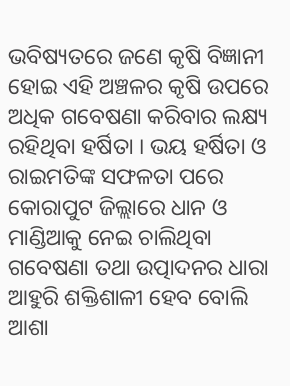ଭବିଷ୍ୟତରେ ଜଣେ କୃଷି ବିଜ୍ଞାନୀ ହୋଇ ଏହି ଅଞ୍ଚଳର କୃଷି ଉପରେ ଅଧିକ ଗବେଷଣା କରିବାର ଲକ୍ଷ୍ୟ ରହିଥିବା ହର୍ଷିତା । ଭୟ ହର୍ଷିତା ଓ ରାଇମତିଙ୍କ ସଫଳତା ପରେ କୋରାପୁଟ ଜିଲ୍ଲାରେ ଧାନ ଓ ମାଣ୍ଡିଆକୁ ନେଇ ଚାଲିଥିବା ଗବେଷଣା ତଥା ଉତ୍ପାଦନର ଧାରା ଆହୁରି ଶକ୍ତିଶାଳୀ ହେବ ବୋଲି ଆଶା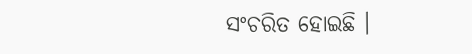ସଂଚରିତ ହୋଇଛି ।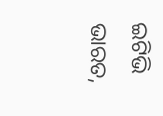ଇଟିଭି ଭାରତ,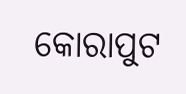କୋରାପୁଟ